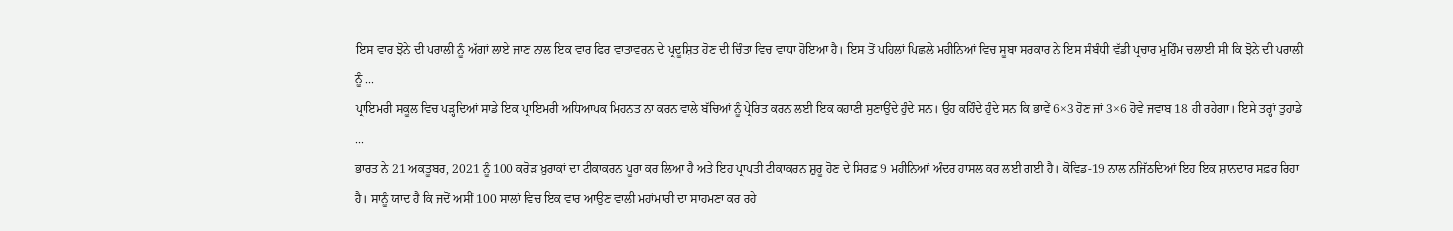ਇਸ ਵਾਰ ਝੋਨੇ ਦੀ ਪਰਾਲੀ ਨੂੰ ਅੱਗਾਂ ਲਾਏ ਜਾਣ ਨਾਲ ਇਕ ਵਾਰ ਫਿਰ ਵਾਤਾਵਰਨ ਦੇ ਪ੍ਰਦੂਸ਼ਿਤ ਹੋਣ ਦੀ ਚਿੰਤਾ ਵਿਚ ਵਾਧਾ ਹੋਇਆ ਹੈ। ਇਸ ਤੋਂ ਪਹਿਲਾਂ ਪਿਛਲੇ ਮਹੀਨਿਆਂ ਵਿਚ ਸੂਬਾ ਸਰਕਾਰ ਨੇ ਇਸ ਸੰਬੰਧੀ ਵੱਡੀ ਪ੍ਰਚਾਰ ਮੁਹਿੰਮ ਚਲਾਈ ਸੀ ਕਿ ਝੋਨੇ ਦੀ ਪਰਾਲੀ ਨੂੰ ...
ਪ੍ਰਾਇਮਰੀ ਸਕੂਲ ਵਿਚ ਪੜ੍ਹਦਿਆਂ ਸਾਡੇ ਇਕ ਪ੍ਰਾਇਮਰੀ ਅਧਿਆਪਕ ਮਿਹਨਤ ਨਾ ਕਰਨ ਵਾਲੇ ਬੱਚਿਆਂ ਨੂੰ ਪ੍ਰੇਰਿਤ ਕਰਨ ਲਈ ਇਕ ਕਹਾਣੀ ਸੁਣਾਉਂਦੇ ਹੁੰਦੇ ਸਨ। ਉਹ ਕਹਿੰਦੇ ਹੁੰਦੇ ਸਨ ਕਿ ਭਾਵੇਂ 6×3 ਹੋਣ ਜਾਂ 3×6 ਹੋਵੇ ਜਵਾਬ 18 ਹੀ ਰਹੇਗਾ। ਇਸੇ ਤਰ੍ਹਾਂ ਤੁਹਾਡੇ ...
ਭਾਰਤ ਨੇ 21 ਅਕਤੂਬਰ, 2021 ਨੂੰ 100 ਕਰੋੜ ਖ਼ੁਰਾਕਾਂ ਦਾ ਟੀਕਾਕਰਨ ਪੂਰਾ ਕਰ ਲਿਆ ਹੈ ਅਤੇ ਇਹ ਪ੍ਰਾਪਤੀ ਟੀਕਾਕਰਨ ਸ਼ੁਰੂ ਹੋਣ ਦੇ ਸਿਰਫ਼ 9 ਮਹੀਨਿਆਂ ਅੰਦਰ ਹਾਸਲ ਕਰ ਲਈ ਗਈ ਹੈ। ਕੋਵਿਡ-19 ਨਾਲ ਨਜਿੱਠਦਿਆਂ ਇਹ ਇਕ ਸ਼ਾਨਦਾਰ ਸਫ਼ਰ ਰਿਹਾ ਹੈ। ਸਾਨੂੰ ਯਾਦ ਹੈ ਕਿ ਜਦੋਂ ਅਸੀਂ 100 ਸਾਲਾਂ ਵਿਚ ਇਕ ਵਾਰ ਆਉਣ ਵਾਲੀ ਮਹਾਂਮਾਰੀ ਦਾ ਸਾਹਮਣਾ ਕਰ ਰਹੇ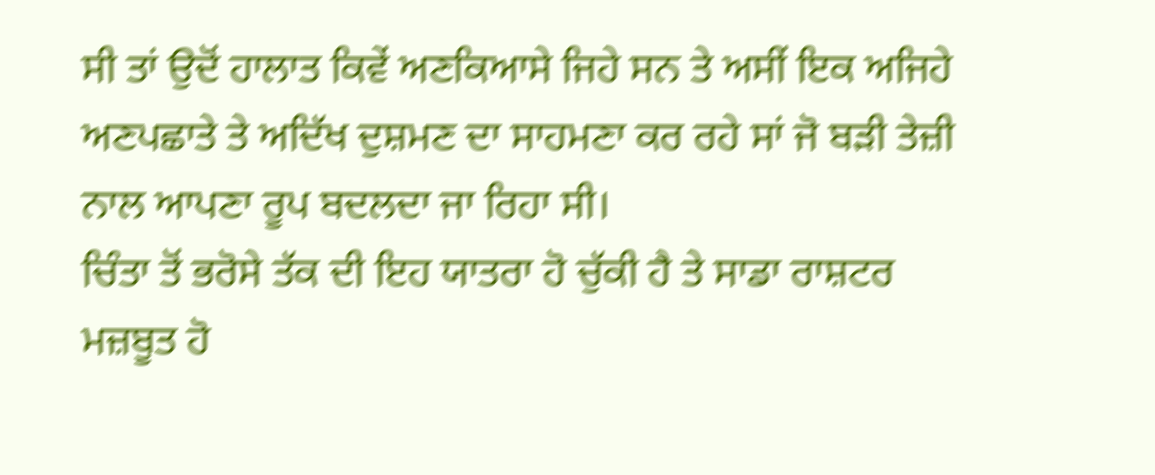ਸੀ ਤਾਂ ਉਦੋਂ ਹਾਲਾਤ ਕਿਵੇਂ ਅਣਕਿਆਸੇ ਜਿਹੇ ਸਨ ਤੇ ਅਸੀਂ ਇਕ ਅਜਿਹੇ ਅਣਪਛਾਤੇ ਤੇ ਅਦਿੱਖ ਦੁਸ਼ਮਣ ਦਾ ਸਾਹਮਣਾ ਕਰ ਰਹੇ ਸਾਂ ਜੋ ਬੜੀ ਤੇਜ਼ੀ ਨਾਲ ਆਪਣਾ ਰੂਪ ਬਦਲਦਾ ਜਾ ਰਿਹਾ ਸੀ।
ਚਿੰਤਾ ਤੋਂ ਭਰੋਸੇ ਤੱਕ ਦੀ ਇਹ ਯਾਤਰਾ ਹੋ ਚੁੱਕੀ ਹੈ ਤੇ ਸਾਡਾ ਰਾਸ਼ਟਰ ਮਜ਼ਬੂਤ ਹੋ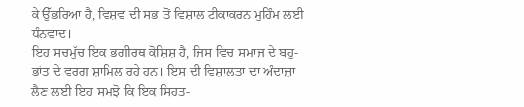ਕੇ ਉੱਭਰਿਆ ਹੈ, ਵਿਸ਼ਵ ਦੀ ਸਭ ਤੋਂ ਵਿਸ਼ਾਲ ਟੀਕਾਕਰਨ ਮੁਹਿੰਮ ਲਈ ਧੰਨਵਾਦ।
ਇਹ ਸਚਮੁੱਚ ਇਕ ਭਗੀਰਥ ਕੋਸ਼ਿਸ਼ ਹੈ, ਜਿਸ ਵਿਚ ਸਮਾਜ ਦੇ ਬਹੁ-ਭਾਂਤ ਦੇ ਵਰਗ ਸ਼ਾਮਿਲ ਰਹੇ ਹਨ। ਇਸ ਦੀ ਵਿਸ਼ਾਲਤਾ ਦਾ ਅੰਦਾਜ਼ਾ ਲੈਣ ਲਈ ਇਹ ਸਮਝੋ ਕਿ ਇਕ ਸਿਹਤ-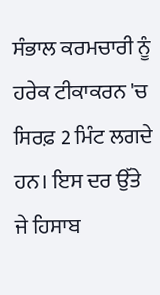ਸੰਭਾਲ ਕਰਮਚਾਰੀ ਨੂੰ ਹਰੇਕ ਟੀਕਾਕਰਨ 'ਚ ਸਿਰਫ਼ 2 ਮਿੰਟ ਲਗਦੇ ਹਨ। ਇਸ ਦਰ ਉੱਤੇ ਜੇ ਹਿਸਾਬ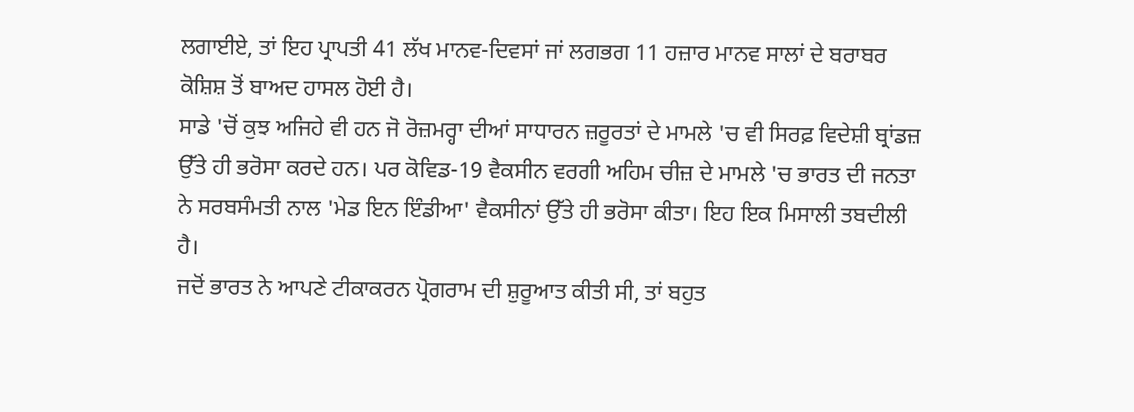ਲਗਾਈਏ, ਤਾਂ ਇਹ ਪ੍ਰਾਪਤੀ 41 ਲੱਖ ਮਾਨਵ-ਦਿਵਸਾਂ ਜਾਂ ਲਗਭਗ 11 ਹਜ਼ਾਰ ਮਾਨਵ ਸਾਲਾਂ ਦੇ ਬਰਾਬਰ ਕੋਸ਼ਿਸ਼ ਤੋਂ ਬਾਅਦ ਹਾਸਲ ਹੋਈ ਹੈ।
ਸਾਡੇ 'ਚੋਂ ਕੁਝ ਅਜਿਹੇ ਵੀ ਹਨ ਜੋ ਰੋਜ਼ਮਰ੍ਹਾ ਦੀਆਂ ਸਾਧਾਰਨ ਜ਼ਰੂਰਤਾਂ ਦੇ ਮਾਮਲੇ 'ਚ ਵੀ ਸਿਰਫ਼ ਵਿਦੇਸ਼ੀ ਬ੍ਰਾਂਡਜ਼ ਉੱਤੇ ਹੀ ਭਰੋਸਾ ਕਰਦੇ ਹਨ। ਪਰ ਕੋਵਿਡ-19 ਵੈਕਸੀਨ ਵਰਗੀ ਅਹਿਮ ਚੀਜ਼ ਦੇ ਮਾਮਲੇ 'ਚ ਭਾਰਤ ਦੀ ਜਨਤਾ ਨੇ ਸਰਬਸੰਮਤੀ ਨਾਲ 'ਮੇਡ ਇਨ ਇੰਡੀਆ' ਵੈਕਸੀਨਾਂ ਉੱਤੇ ਹੀ ਭਰੋਸਾ ਕੀਤਾ। ਇਹ ਇਕ ਮਿਸਾਲੀ ਤਬਦੀਲੀ ਹੈ।
ਜਦੋਂ ਭਾਰਤ ਨੇ ਆਪਣੇ ਟੀਕਾਕਰਨ ਪ੍ਰੋਗਰਾਮ ਦੀ ਸ਼ੁਰੂਆਤ ਕੀਤੀ ਸੀ, ਤਾਂ ਬਹੁਤ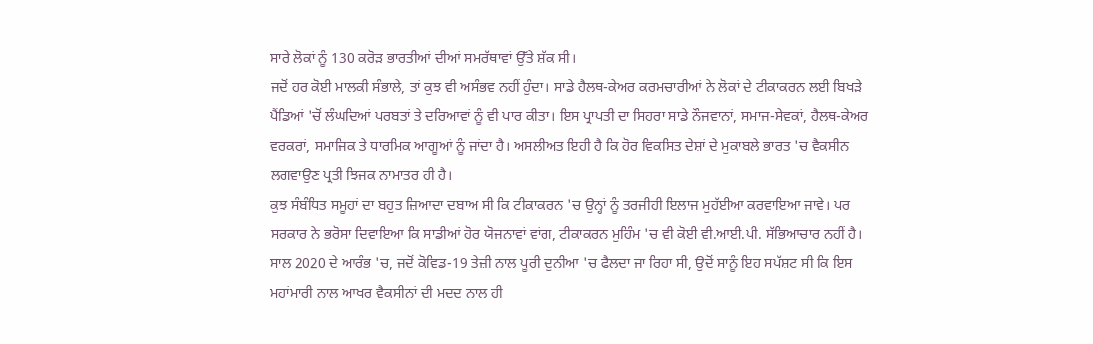ਸਾਰੇ ਲੋਕਾਂ ਨੂੰ 130 ਕਰੋੜ ਭਾਰਤੀਆਂ ਦੀਆਂ ਸਮਰੱਥਾਵਾਂ ਉੱਤੇ ਸ਼ੱਕ ਸੀ।
ਜਦੋਂ ਹਰ ਕੋਈ ਮਾਲਕੀ ਸੰਭਾਲੇ, ਤਾਂ ਕੁਝ ਵੀ ਅਸੰਭਵ ਨਹੀਂ ਹੁੰਦਾ। ਸਾਡੇ ਹੈਲਥ-ਕੇਅਰ ਕਰਮਚਾਰੀਆਂ ਨੇ ਲੋਕਾਂ ਦੇ ਟੀਕਾਕਰਨ ਲਈ ਬਿਖੜੇ ਪੈਂਡਿਆਂ 'ਚੋਂ ਲੰਘਦਿਆਂ ਪਰਬਤਾਂ ਤੇ ਦਰਿਆਵਾਂ ਨੂੰ ਵੀ ਪਾਰ ਕੀਤਾ। ਇਸ ਪ੍ਰਾਪਤੀ ਦਾ ਸਿਹਰਾ ਸਾਡੇ ਨੌਜਵਾਨਾਂ, ਸਮਾਜ-ਸੇਵਕਾਂ, ਹੈਲਥ-ਕੇਅਰ ਵਰਕਰਾਂ, ਸਮਾਜਿਕ ਤੇ ਧਾਰਮਿਕ ਆਗੂਆਂ ਨੂੰ ਜਾਂਦਾ ਹੈ। ਅਸਲੀਅਤ ਇਹੀ ਹੈ ਕਿ ਹੋਰ ਵਿਕਸਿਤ ਦੇਸ਼ਾਂ ਦੇ ਮੁਕਾਬਲੇ ਭਾਰਤ 'ਚ ਵੈਕਸੀਨ ਲਗਵਾਉਣ ਪ੍ਰਤੀ ਝਿਜਕ ਨਾਮਾਤਰ ਹੀ ਹੈ।
ਕੁਝ ਸੰਬੰਧਿਤ ਸਮੂਹਾਂ ਦਾ ਬਹੁਤ ਜ਼ਿਆਦਾ ਦਬਾਅ ਸੀ ਕਿ ਟੀਕਾਕਰਨ 'ਚ ਉਨ੍ਹਾਂ ਨੂੰ ਤਰਜੀਹੀ ਇਲਾਜ ਮੁਹੱਈਆ ਕਰਵਾਇਆ ਜਾਵੇ। ਪਰ ਸਰਕਾਰ ਨੇ ਭਰੋਸਾ ਦਿਵਾਇਆ ਕਿ ਸਾਡੀਆਂ ਹੋਰ ਯੋਜਨਾਵਾਂ ਵਾਂਗ, ਟੀਕਾਕਰਨ ਮੁਹਿੰਮ 'ਚ ਵੀ ਕੋਈ ਵੀ.ਆਈ.ਪੀ. ਸੱਭਿਆਚਾਰ ਨਹੀਂ ਹੈ। ਸਾਲ 2020 ਦੇ ਆਰੰਭ 'ਚ, ਜਦੋਂ ਕੋਵਿਡ-19 ਤੇਜ਼ੀ ਨਾਲ ਪੂਰੀ ਦੁਨੀਆ 'ਚ ਫੈਲਦਾ ਜਾ ਰਿਹਾ ਸੀ, ਉਦੋਂ ਸਾਨੂੰ ਇਹ ਸਪੱਸ਼ਟ ਸੀ ਕਿ ਇਸ ਮਹਾਂਮਾਰੀ ਨਾਲ ਆਖਰ ਵੈਕਸੀਨਾਂ ਦੀ ਮਦਦ ਨਾਲ ਹੀ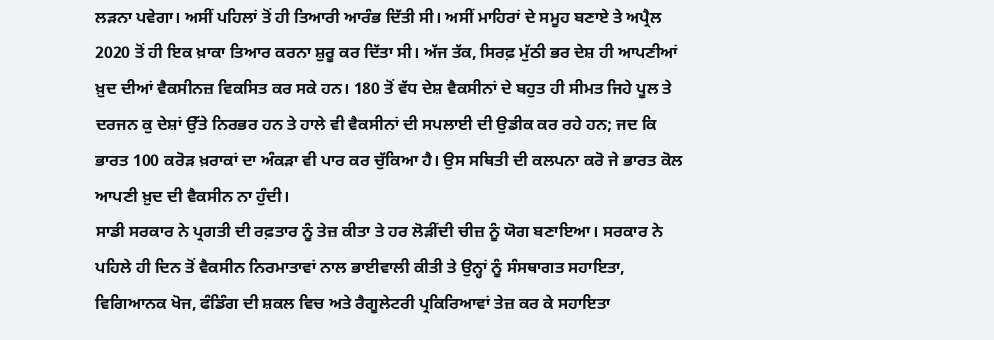ਲੜਨਾ ਪਵੇਗਾ। ਅਸੀਂ ਪਹਿਲਾਂ ਤੋਂ ਹੀ ਤਿਆਰੀ ਆਰੰਭ ਦਿੱਤੀ ਸੀ। ਅਸੀਂ ਮਾਹਿਰਾਂ ਦੇ ਸਮੂਹ ਬਣਾਏ ਤੇ ਅਪ੍ਰੈਲ 2020 ਤੋਂ ਹੀ ਇਕ ਖ਼ਾਕਾ ਤਿਆਰ ਕਰਨਾ ਸ਼ੁਰੂ ਕਰ ਦਿੱਤਾ ਸੀ। ਅੱਜ ਤੱਕ, ਸਿਰਫ਼ ਮੁੱਠੀ ਭਰ ਦੇਸ਼ ਹੀ ਆਪਣੀਆਂ ਖ਼ੁਦ ਦੀਆਂ ਵੈਕਸੀਨਜ਼ ਵਿਕਸਿਤ ਕਰ ਸਕੇ ਹਨ। 180 ਤੋਂ ਵੱਧ ਦੇਸ਼ ਵੈਕਸੀਨਾਂ ਦੇ ਬਹੁਤ ਹੀ ਸੀਮਤ ਜਿਹੇ ਪੂਲ ਤੇ ਦਰਜਨ ਕੁ ਦੇਸ਼ਾਂ ਉੱਤੇ ਨਿਰਭਰ ਹਨ ਤੇ ਹਾਲੇ ਵੀ ਵੈਕਸੀਨਾਂ ਦੀ ਸਪਲਾਈ ਦੀ ਉਡੀਕ ਕਰ ਰਹੇ ਹਨ; ਜਦ ਕਿ ਭਾਰਤ 100 ਕਰੋੜ ਖ਼ਰਾਕਾਂ ਦਾ ਅੰਕੜਾ ਵੀ ਪਾਰ ਕਰ ਚੁੱਕਿਆ ਹੈ। ਉਸ ਸਥਿਤੀ ਦੀ ਕਲਪਨਾ ਕਰੋ ਜੇ ਭਾਰਤ ਕੋਲ ਆਪਣੀ ਖ਼ੁਦ ਦੀ ਵੈਕਸੀਨ ਨਾ ਹੁੰਦੀ।
ਸਾਡੀ ਸਰਕਾਰ ਨੇ ਪ੍ਰਗਤੀ ਦੀ ਰਫ਼ਤਾਰ ਨੂੰ ਤੇਜ਼ ਕੀਤਾ ਤੇ ਹਰ ਲੋੜੀਂਦੀ ਚੀਜ਼ ਨੂੰ ਯੋਗ ਬਣਾਇਆ। ਸਰਕਾਰ ਨੇ ਪਹਿਲੇ ਹੀ ਦਿਨ ਤੋਂ ਵੈਕਸੀਨ ਨਿਰਮਾਤਾਵਾਂ ਨਾਲ ਭਾਈਵਾਲੀ ਕੀਤੀ ਤੇ ਉਨ੍ਹਾਂ ਨੂੰ ਸੰਸਥਾਗਤ ਸਹਾਇਤਾ, ਵਿਗਿਆਨਕ ਖੋਜ, ਫੰਡਿੰਗ ਦੀ ਸ਼ਕਲ ਵਿਚ ਅਤੇ ਰੈਗੂਲੇਟਰੀ ਪ੍ਰਕਿਰਿਆਵਾਂ ਤੇਜ਼ ਕਰ ਕੇ ਸਹਾਇਤਾ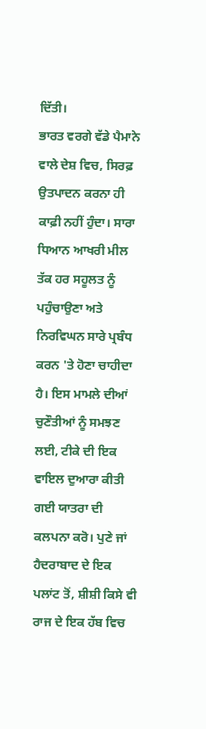ਦਿੱਤੀ।
ਭਾਰਤ ਵਰਗੇ ਵੱਡੇ ਪੈਮਾਨੇ ਵਾਲੇ ਦੇਸ਼ ਵਿਚ, ਸਿਰਫ਼ ਉਤਪਾਦਨ ਕਰਨਾ ਹੀ ਕਾਫ਼ੀ ਨਹੀਂ ਹੁੰਦਾ। ਸਾਰਾ ਧਿਆਨ ਆਖਰੀ ਮੀਲ ਤੱਕ ਹਰ ਸਹੂਲਤ ਨੂੰ ਪਹੁੰਚਾਉਣਾ ਅਤੇ ਨਿਰਵਿਘਨ ਸਾਰੇ ਪ੍ਰਬੰਧ ਕਰਨ 'ਤੇ ਹੋਣਾ ਚਾਹੀਦਾ ਹੈ। ਇਸ ਮਾਮਲੇ ਦੀਆਂ ਚੁਣੌਤੀਆਂ ਨੂੰ ਸਮਝਣ ਲਈ, ਟੀਕੇ ਦੀ ਇਕ ਵਾਇਲ ਦੁਆਰਾ ਕੀਤੀ ਗਈ ਯਾਤਰਾ ਦੀ ਕਲਪਨਾ ਕਰੋ। ਪੁਣੇ ਜਾਂ ਹੈਦਰਾਬਾਦ ਦੇ ਇਕ ਪਲਾਂਟ ਤੋਂ, ਸ਼ੀਸ਼ੀ ਕਿਸੇ ਵੀ ਰਾਜ ਦੇ ਇਕ ਹੱਬ ਵਿਚ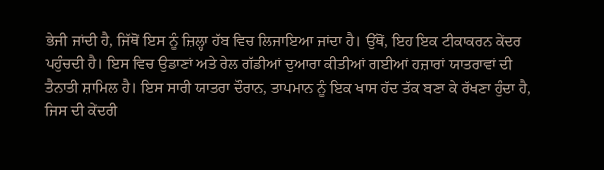ਭੇਜੀ ਜਾਂਦੀ ਹੈ, ਜਿੱਥੋਂ ਇਸ ਨੂੰ ਜ਼ਿਲ੍ਹਾ ਹੱਬ ਵਿਚ ਲਿਜਾਇਆ ਜਾਂਦਾ ਹੈ। ਉੱਥੋਂ, ਇਹ ਇਕ ਟੀਕਾਕਰਨ ਕੇਂਦਰ ਪਹੁੰਚਦੀ ਹੈ। ਇਸ ਵਿਚ ਉਡਾਣਾਂ ਅਤੇ ਰੇਲ ਗੱਡੀਆਂ ਦੁਆਰਾ ਕੀਤੀਆਂ ਗਈਆਂ ਹਜ਼ਾਰਾਂ ਯਾਤਰਾਵਾਂ ਦੀ ਤੈਨਾਤੀ ਸ਼ਾਮਿਲ ਹੈ। ਇਸ ਸਾਰੀ ਯਾਤਰਾ ਦੌਰਾਨ, ਤਾਪਮਾਨ ਨੂੰ ਇਕ ਖਾਸ ਹੱਦ ਤੱਕ ਬਣਾ ਕੇ ਰੱਖਣਾ ਹੁੰਦਾ ਹੈ, ਜਿਸ ਦੀ ਕੇਂਦਰੀ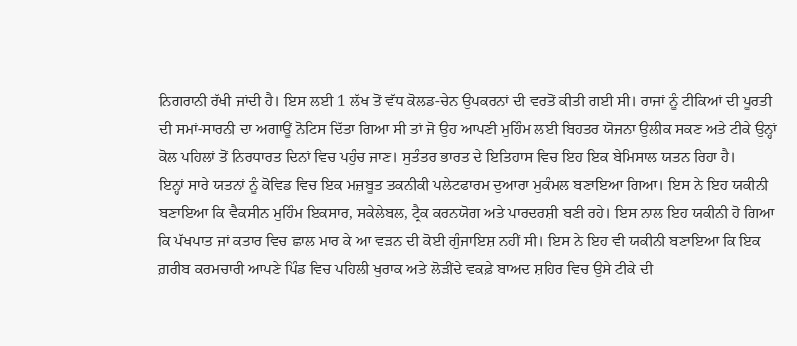ਨਿਗਰਾਨੀ ਰੱਖੀ ਜਾਂਦੀ ਹੈ। ਇਸ ਲਈ 1 ਲੱਖ ਤੋਂ ਵੱਧ ਕੋਲਡ-ਚੇਨ ਉਪਕਰਨਾਂ ਦੀ ਵਰਤੋਂ ਕੀਤੀ ਗਈ ਸੀ। ਰਾਜਾਂ ਨੂੰ ਟੀਕਿਆਂ ਦੀ ਪੂਰਤੀ ਦੀ ਸਮਾਂ-ਸਾਰਨੀ ਦਾ ਅਗਾਊਂ ਨੋਟਿਸ ਦਿੱਤਾ ਗਿਆ ਸੀ ਤਾਂ ਜੋ ਉਹ ਆਪਣੀ ਮੁਹਿੰਮ ਲਈ ਬਿਹਤਰ ਯੋਜਨਾ ਉਲੀਕ ਸਕਣ ਅਤੇ ਟੀਕੇ ਉਨ੍ਹਾਂ ਕੋਲ ਪਹਿਲਾਂ ਤੋਂ ਨਿਰਧਾਰਤ ਦਿਨਾਂ ਵਿਚ ਪਹੁੰਚ ਜਾਣ। ਸੁਤੰਤਰ ਭਾਰਤ ਦੇ ਇਤਿਹਾਸ ਵਿਚ ਇਹ ਇਕ ਬੇਮਿਸਾਲ ਯਤਨ ਰਿਹਾ ਹੈ।
ਇਨ੍ਹਾਂ ਸਾਰੇ ਯਤਨਾਂ ਨੂੰ ਕੋਵਿਡ ਵਿਚ ਇਕ ਮਜ਼ਬੂਤ ਤਕਨੀਕੀ ਪਲੇਟਫਾਰਮ ਦੁਆਰਾ ਮੁਕੰਮਲ ਬਣਾਇਆ ਗਿਆ। ਇਸ ਨੇ ਇਹ ਯਕੀਨੀ ਬਣਾਇਆ ਕਿ ਵੈਕਸੀਨ ਮੁਹਿੰਮ ਇਕਸਾਰ, ਸਕੇਲੇਬਲ, ਟ੍ਰੈਕ ਕਰਨਯੋਗ ਅਤੇ ਪਾਰਦਰਸ਼ੀ ਬਣੀ ਰਹੇ। ਇਸ ਨਾਲ ਇਹ ਯਕੀਨੀ ਹੋ ਗਿਆ ਕਿ ਪੱਖਪਾਤ ਜਾਂ ਕਤਾਰ ਵਿਚ ਛਾਲ ਮਾਰ ਕੇ ਆ ਵੜਨ ਦੀ ਕੋਈ ਗੁੰਜਾਇਸ਼ ਨਹੀਂ ਸੀ। ਇਸ ਨੇ ਇਹ ਵੀ ਯਕੀਨੀ ਬਣਾਇਆ ਕਿ ਇਕ ਗ਼ਰੀਬ ਕਰਮਚਾਰੀ ਆਪਣੇ ਪਿੰਡ ਵਿਚ ਪਹਿਲੀ ਖੁਰਾਕ ਅਤੇ ਲੋੜੀਂਦੇ ਵਕਫ਼ੇ ਬਾਅਦ ਸ਼ਹਿਰ ਵਿਚ ਉਸੇ ਟੀਕੇ ਦੀ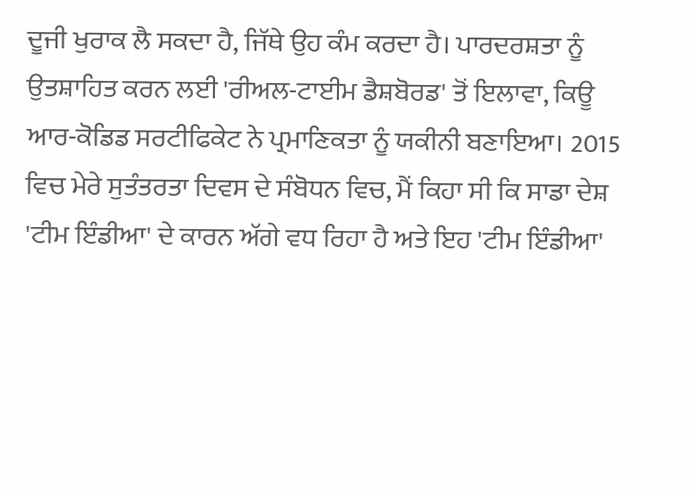ਦੂਜੀ ਖੁਰਾਕ ਲੈ ਸਕਦਾ ਹੈ, ਜਿੱਥੇ ਉਹ ਕੰਮ ਕਰਦਾ ਹੈ। ਪਾਰਦਰਸ਼ਤਾ ਨੂੰ ਉਤਸ਼ਾਹਿਤ ਕਰਨ ਲਈ 'ਰੀਅਲ-ਟਾਈਮ ਡੈਸ਼ਬੋਰਡ' ਤੋਂ ਇਲਾਵਾ, ਕਿਊ ਆਰ-ਕੋਡਿਡ ਸਰਟੀਫਿਕੇਟ ਨੇ ਪ੍ਰਮਾਣਿਕਤਾ ਨੂੰ ਯਕੀਨੀ ਬਣਾਇਆ। 2015 ਵਿਚ ਮੇਰੇ ਸੁਤੰਤਰਤਾ ਦਿਵਸ ਦੇ ਸੰਬੋਧਨ ਵਿਚ, ਮੈਂ ਕਿਹਾ ਸੀ ਕਿ ਸਾਡਾ ਦੇਸ਼ 'ਟੀਮ ਇੰਡੀਆ' ਦੇ ਕਾਰਨ ਅੱਗੇ ਵਧ ਰਿਹਾ ਹੈ ਅਤੇ ਇਹ 'ਟੀਮ ਇੰਡੀਆ'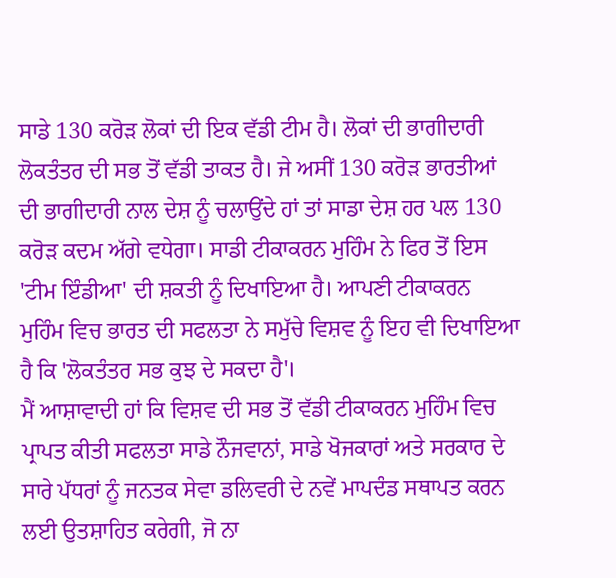ਸਾਡੇ 130 ਕਰੋੜ ਲੋਕਾਂ ਦੀ ਇਕ ਵੱਡੀ ਟੀਮ ਹੈ। ਲੋਕਾਂ ਦੀ ਭਾਗੀਦਾਰੀ ਲੋਕਤੰਤਰ ਦੀ ਸਭ ਤੋਂ ਵੱਡੀ ਤਾਕਤ ਹੈ। ਜੇ ਅਸੀਂ 130 ਕਰੋੜ ਭਾਰਤੀਆਂ ਦੀ ਭਾਗੀਦਾਰੀ ਨਾਲ ਦੇਸ਼ ਨੂੰ ਚਲਾਉਂਦੇ ਹਾਂ ਤਾਂ ਸਾਡਾ ਦੇਸ਼ ਹਰ ਪਲ 130 ਕਰੋੜ ਕਦਮ ਅੱਗੇ ਵਧੇਗਾ। ਸਾਡੀ ਟੀਕਾਕਰਨ ਮੁਹਿੰਮ ਨੇ ਫਿਰ ਤੋਂ ਇਸ 'ਟੀਮ ਇੰਡੀਆ' ਦੀ ਸ਼ਕਤੀ ਨੂੰ ਦਿਖਾਇਆ ਹੈ। ਆਪਣੀ ਟੀਕਾਕਰਨ ਮੁਹਿੰਮ ਵਿਚ ਭਾਰਤ ਦੀ ਸਫਲਤਾ ਨੇ ਸਮੁੱਚੇ ਵਿਸ਼ਵ ਨੂੰ ਇਹ ਵੀ ਦਿਖਾਇਆ ਹੈ ਕਿ 'ਲੋਕਤੰਤਰ ਸਭ ਕੁਝ ਦੇ ਸਕਦਾ ਹੈ'।
ਮੈਂ ਆਸ਼ਾਵਾਦੀ ਹਾਂ ਕਿ ਵਿਸ਼ਵ ਦੀ ਸਭ ਤੋਂ ਵੱਡੀ ਟੀਕਾਕਰਨ ਮੁਹਿੰਮ ਵਿਚ ਪ੍ਰਾਪਤ ਕੀਤੀ ਸਫਲਤਾ ਸਾਡੇ ਨੌਜਵਾਨਾਂ, ਸਾਡੇ ਖੋਜਕਾਰਾਂ ਅਤੇ ਸਰਕਾਰ ਦੇ ਸਾਰੇ ਪੱਧਰਾਂ ਨੂੰ ਜਨਤਕ ਸੇਵਾ ਡਲਿਵਰੀ ਦੇ ਨਵੇਂ ਮਾਪਦੰਡ ਸਥਾਪਤ ਕਰਨ ਲਈ ਉਤਸ਼ਾਹਿਤ ਕਰੇਗੀ, ਜੋ ਨਾ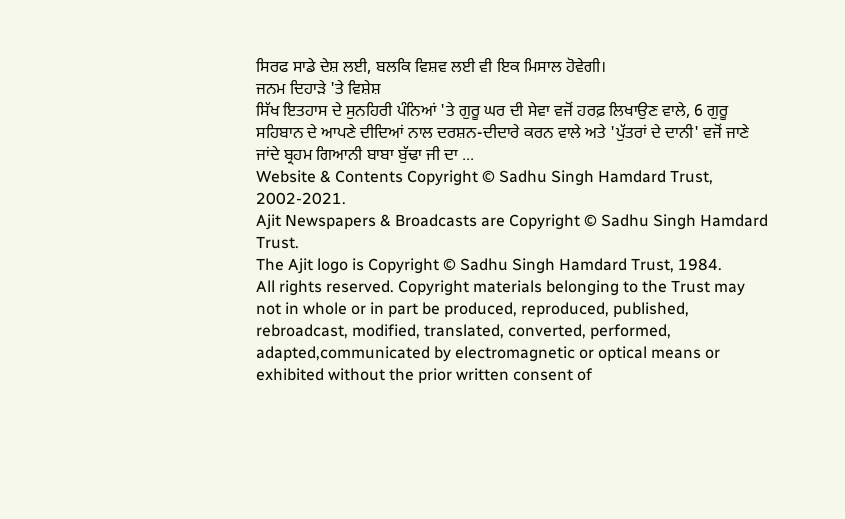ਸਿਰਫ ਸਾਡੇ ਦੇਸ਼ ਲਈ, ਬਲਕਿ ਵਿਸ਼ਵ ਲਈ ਵੀ ਇਕ ਮਿਸਾਲ ਹੋਵੇਗੀ।
ਜਨਮ ਦਿਹਾੜੇ 'ਤੇ ਵਿਸ਼ੇਸ਼
ਸਿੱਖ ਇਤਹਾਸ ਦੇ ਸੁਨਹਿਰੀ ਪੰਨਿਆਂ 'ਤੇ ਗੁਰੂ ਘਰ ਦੀ ਸੇਵਾ ਵਜੋਂ ਹਰਫ਼ ਲਿਖਾਉਣ ਵਾਲੇ, 6 ਗੁਰੂ ਸਹਿਬਾਨ ਦੇ ਆਪਣੇ ਦੀਦਿਆਂ ਨਾਲ ਦਰਸ਼ਨ-ਦੀਦਾਰੇ ਕਰਨ ਵਾਲੇ ਅਤੇ 'ਪੁੱਤਰਾਂ ਦੇ ਦਾਨੀ' ਵਜੋਂ ਜਾਣੇ ਜਾਂਦੇ ਬ੍ਰਹਮ ਗਿਆਨੀ ਬਾਬਾ ਬੁੱਢਾ ਜੀ ਦਾ ...
Website & Contents Copyright © Sadhu Singh Hamdard Trust, 2002-2021.
Ajit Newspapers & Broadcasts are Copyright © Sadhu Singh Hamdard Trust.
The Ajit logo is Copyright © Sadhu Singh Hamdard Trust, 1984.
All rights reserved. Copyright materials belonging to the Trust may not in whole or in part be produced, reproduced, published, rebroadcast, modified, translated, converted, performed, adapted,communicated by electromagnetic or optical means or exhibited without the prior written consent of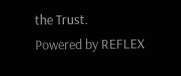the Trust.
Powered by REFLEX